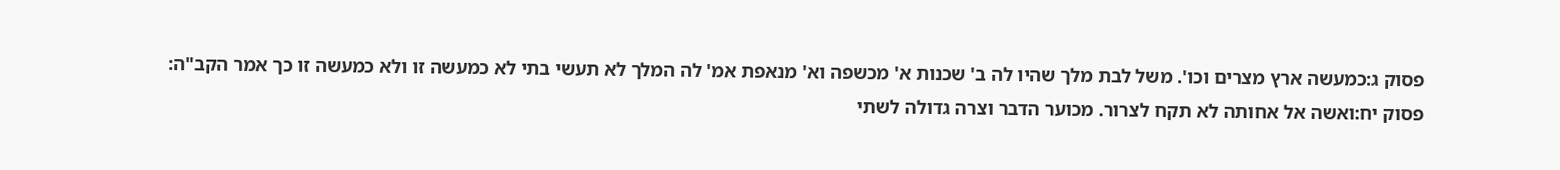פסוק ג:כמעשה ארץ מצרים וכו'. משל לבת מלך שהיו לה ב' שכנות א' מכשפה וא' מנאפת אמ' לה המלך לא תעשי בתי לא כמעשה זו ולא כמעשה זו כך אמר הקב"ה:
פסוק יח:ואשה אל אחותה לא תקח לצרור. מכוער הדבר וצרה גדולה לשתי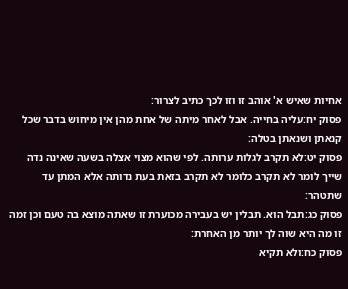אחיות שאיש א' אוהב זו וזו לכך כתיב לצרור:
פסוק יח:עליה בחייה. אבל לאחר מיתה של אחת מהן אין מיחוש בדבר שכל קנאתן ושנאתן בטלה:
פסוק יט:לא תקרב לגלות ערותה. לפי שהוא מצוי אצלה בשעה שאינה נדה שייך לומר לא תקרב כלומר לא תקרב בזאת בעת נדותה אלא המתן עד שתטהר:
פסוק כג:תבל הוא. תבלין יש בעבירה מכוערת זו שאתה מוצא בה טעם וכן זמה זו מה היא שוה לך יותר מן האחרת:
פסוק כח:ולא תקיא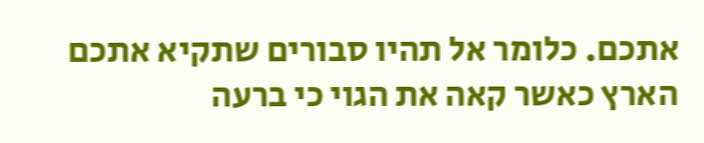אתכם. כלומר אל תהיו סבורים שתקיא אתכם הארץ כאשר קאה את הגוי כי ברעה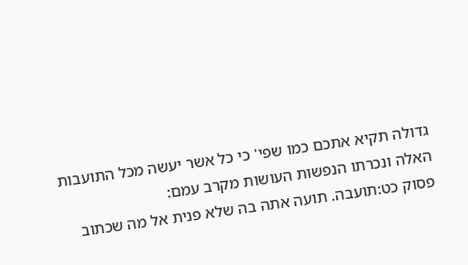גדולה תקיא אתכם כמו שפי' כי כל אשר יעשה מכל התועבות האלה ונכרתו הנפשות העושות מקרב עמם:
פסוק כט:תועבה. תועה אתה בה שלא פנית אל מה שכתוב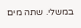במשלי. שתה מים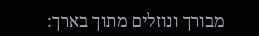מבורך ונוזלים מתוך בארך: